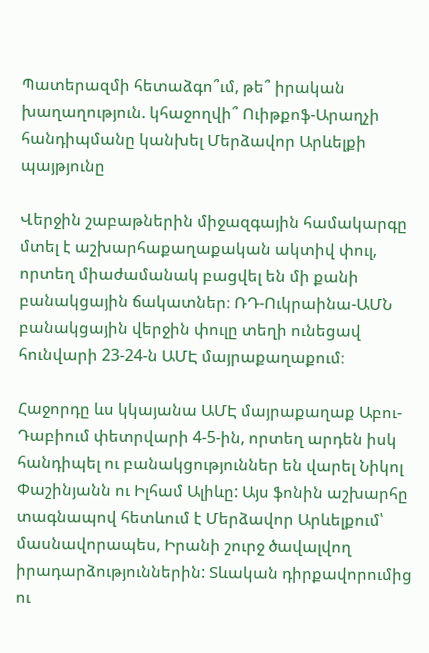Պատերազմի հետաձգո՞ւմ, թե՞ իրական խաղաղություն. կհաջողվի՞ Ուիթքոֆ-Արաղչի հանդիպմանը կանխել Մերձավոր Արևելքի պայթյունը

Վերջին շաբաթներին միջազգային համակարգը մտել է աշխարհաքաղաքական ակտիվ փուլ, որտեղ միաժամանակ բացվել են մի քանի բանակցային ճակատներ։ ՌԴ-Ուկրաինա-ԱՄՆ բանակցային վերջին փուլը տեղի ունեցավ հունվարի 23-24-ն ԱՄԷ մայրաքաղաքում։

Հաջորդը ևս կկայանա ԱՄԷ մայրաքաղաք Աբու-Դաբիում փետրվարի 4-5-ին, որտեղ արդեն իսկ հանդիպել ու բանակցություններ են վարել Նիկոլ Փաշինյանն ու Իլհամ Ալիևը: Այս ֆոնին աշխարհը տագնապով հետևում է Մերձավոր Արևելքում՝ մասնավորապես, Իրանի շուրջ ծավալվող իրադարձություններին: Տևական դիրքավորումից ու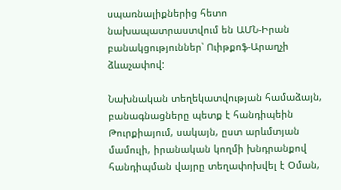սպառնալիքներից հետո նախապատրաստվում են ԱՄՆ-Իրան բանակցություններ՝ Ուիթքոֆ-Արաղչի ձևաչափով:

Նախնական տեղեկատվության համաձայն, բանագնացները պետք է հանդիպեին Թուրքիայում, սակայն, ըստ արևմտյան մամուլի, իրանական կողմի խնդրանքով հանդիպման վայրը տեղափոխվել է Օման,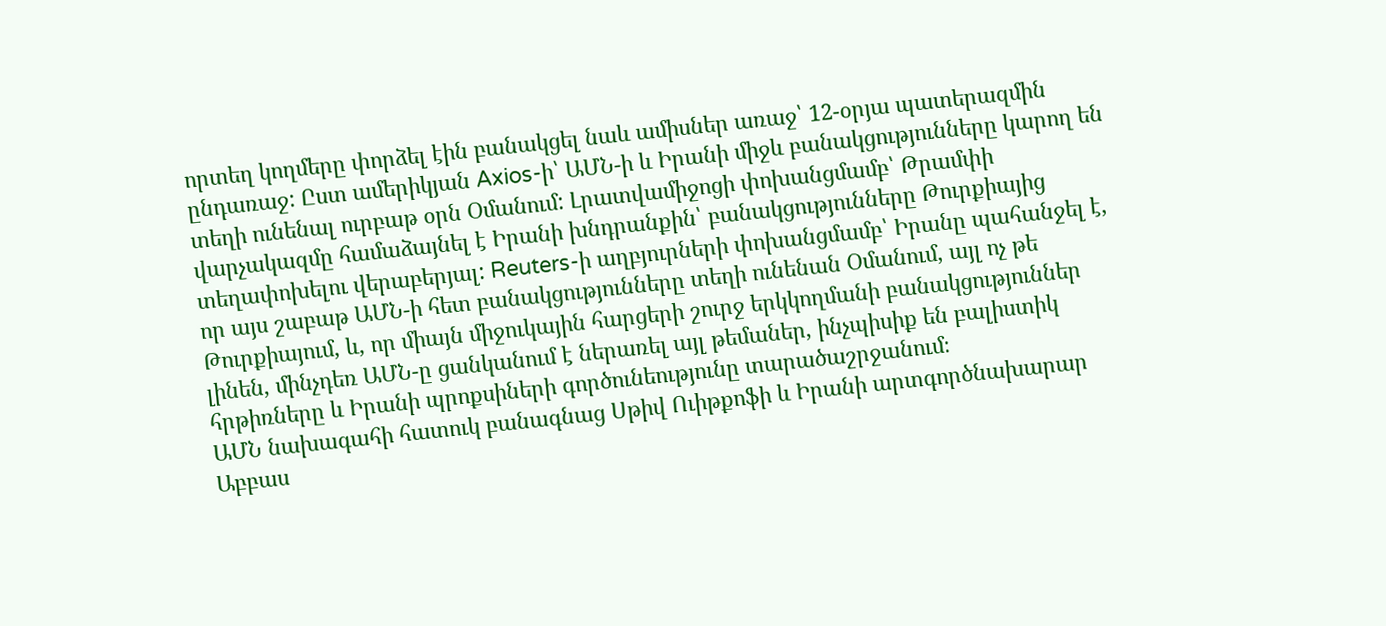որտեղ կողմերը փորձել էին բանակցել նաև ամիսներ առաջ՝ 12-օրյա պատերազմին ընդառաջ: Ըստ ամերիկյան Axios-ի՝ ԱՄՆ-ի և Իրանի միջև բանակցությունները կարող են տեղի ունենալ ուրբաթ օրն Օմանում: Լրատվամիջոցի փոխանցմամբ՝ Թրամփի վարչակազմը համաձայնել է Իրանի խնդրանքին՝ բանակցությունները Թուրքիայից տեղափոխելու վերաբերյալ: Reuters-ի աղբյուրների փոխանցմամբ՝ Իրանը պահանջել է, որ այս շաբաթ ԱՄՆ-ի հետ բանակցությունները տեղի ունենան Օմանում, այլ ոչ թե Թուրքիայում, և, որ միայն միջուկային հարցերի շուրջ երկկողմանի բանակցություններ լինեն, մինչդեռ ԱՄՆ-ը ցանկանում է ներառել այլ թեմաներ, ինչպիսիք են բալիստիկ հրթիռները և Իրանի պրոքսիների գործունեությունը տարածաշրջանում։
ԱՄՆ նախագահի հատուկ բանագնաց Սթիվ Ուիթքոֆի և Իրանի արտգործնախարար Աբբաս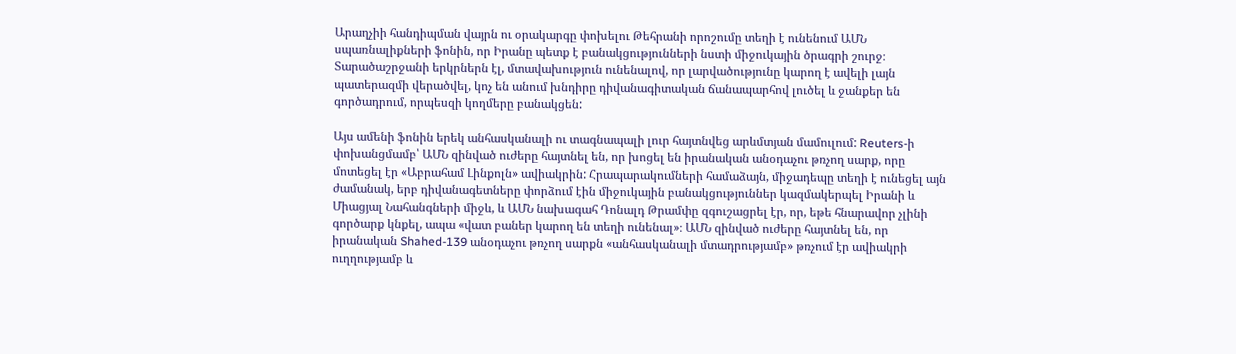Արաղչիի հանդիպման վայրն ու օրակարգը փոխելու Թեհրանի որոշումը տեղի է ունենում ԱՄՆ սպառնալիքների ֆոնին, որ Իրանը պետք է բանակցությունների նստի միջուկային ծրագրի շուրջ։ Տարածաշրջանի երկրներն էլ, մտավախություն ունենալով, որ լարվածությունը կարող է ավելի լայն պատերազմի վերածվել, կոչ են անում խնդիրը դիվանագիտական ճանապարհով լուծել և ջանքեր են գործադրում, որպեսզի կողմերը բանակցեն:

Այս ամենի ֆոնին երեկ անհասկանալի ու տագնապալի լուր հայտնվեց արևմտյան մամուլում: Reuters-ի փոխանցմամբ՝ ԱՄՆ զինված ուժերը հայտնել են, որ խոցել են իրանական անօդաչու թռչող սարք, որը մոտեցել էր «Աբրահամ Լինքոլն» ավիակրին: Հրապարակումների համաձայն, միջադեպը տեղի է ունեցել այն ժամանակ, երբ դիվանագետները փորձում էին միջուկային բանակցություններ կազմակերպել Իրանի և Միացյալ Նահանգների միջև, և ԱՄՆ նախագահ Դոնալդ Թրամփը զգուշացրել էր, որ, եթե հնարավոր չլինի գործարք կնքել, ապա «վատ բաներ կարող են տեղի ունենալ»։ ԱՄՆ զինված ուժերը հայտնել են, որ իրանական Shahed-139 անօդաչու թռչող սարքն «անհասկանալի մտադրությամբ» թռչում էր ավիակրի ուղղությամբ և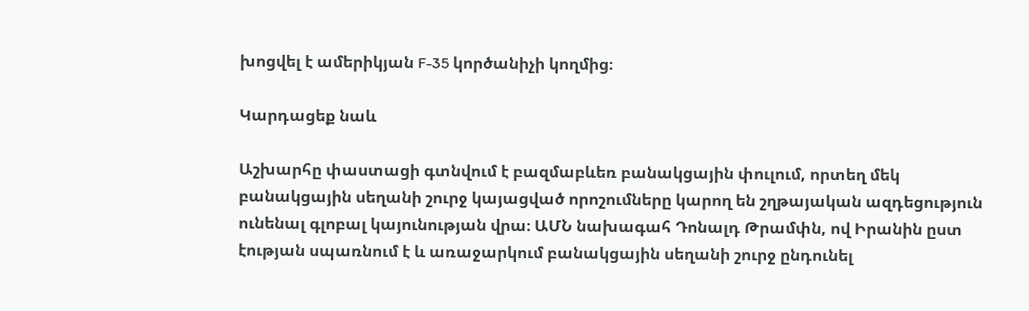խոցվել է ամերիկյան F-35 կործանիչի կողմից։

Կարդացեք նաև

Աշխարհը փաստացի գտնվում է բազմաբևեռ բանակցային փուլում, որտեղ մեկ բանակցային սեղանի շուրջ կայացված որոշումները կարող են շղթայական ազդեցություն ունենալ գլոբալ կայունության վրա։ ԱՄՆ նախագահ Դոնալդ Թրամփն, ով Իրանին ըստ էության սպառնում է և առաջարկում բանակցային սեղանի շուրջ ընդունել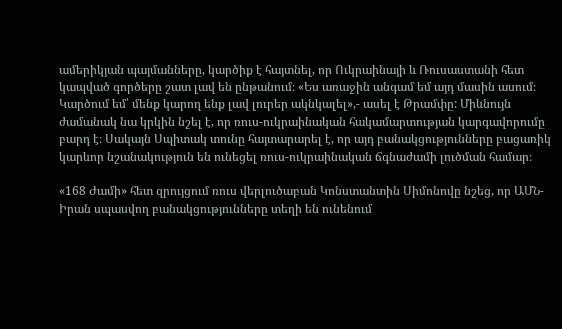ամերիկյան պայմանները, կարծիք է հայտնել, որ Ուկրաինայի և Ռուսաստանի հետ կապված գործերը շատ լավ են ընթանում։ «Ես առաջին անգամ եմ այդ մասին ասում։ Կարծում եմ՝ մենք կարող ենք լավ լուրեր ակնկալել»,- ասել է Թրամփը: Միևնույն ժամանակ նա կրկին նշել է, որ ռուս-ուկրաինական հակամարտության կարգավորումը բարդ է։ Սակայն Սպիտակ տունը հայտարարել է, որ այդ բանակցությունները բացառիկ կարևոր նշանակություն են ունեցել ռուս-ուկրաինական ճգնաժամի լուծման համար։

«168 Ժամի» հետ զրույցում ռուս վերլուծաբան Կոնստանտին Սիմոնովը նշեց, որ ԱՄՆ-Իրան սպասվող բանակցությունները տեղի են ունենում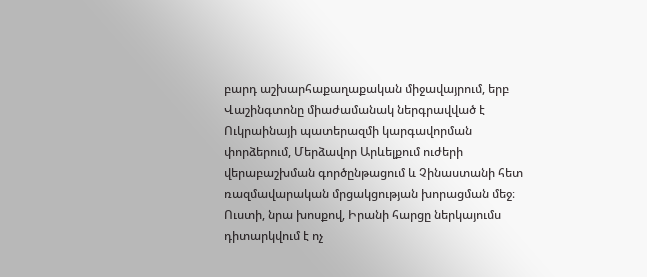բարդ աշխարհաքաղաքական միջավայրում, երբ Վաշինգտոնը միաժամանակ ներգրավված է Ուկրաինայի պատերազմի կարգավորման փորձերում, Մերձավոր Արևելքում ուժերի վերաբաշխման գործընթացում և Չինաստանի հետ ռազմավարական մրցակցության խորացման մեջ։ Ուստի, նրա խոսքով, Իրանի հարցը ներկայումս դիտարկվում է ոչ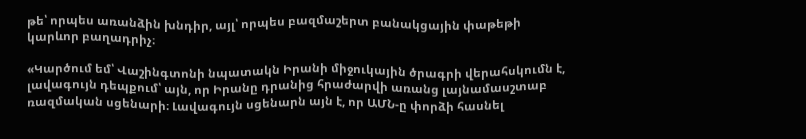թե՝ որպես առանձին խնդիր, այլ՝ որպես բազմաշերտ բանակցային փաթեթի կարևոր բաղադրիչ։

«Կարծում եմ՝ Վաշինգտոնի նպատակն Իրանի միջուկային ծրագրի վերահսկումն է, լավագույն դեպքում՝ այն, որ Իրանը դրանից հրաժարվի առանց լայնամասշտաբ ռազմական սցենարի։ Լավագույն սցենարն այն է, որ ԱՄՆ-ը փորձի հասնել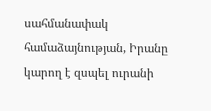սահմանափակ համաձայնության, Իրանը կարող է զսպել ուրանի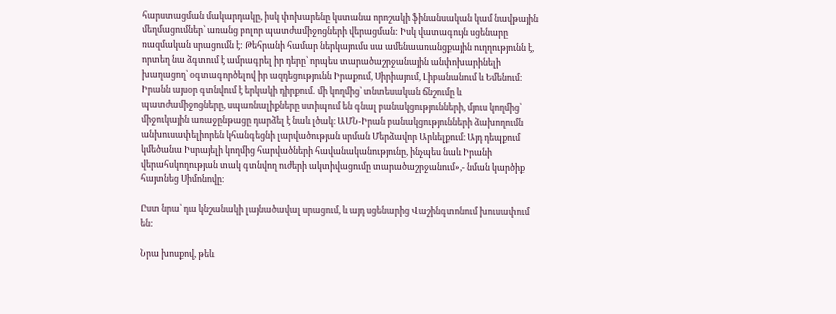հարստացման մակարդակը, իսկ փոխարենը կստանա որոշակի ֆինանսական կամ նավթային մեղմացումներ՝ առանց բոլոր պատժամիջոցների վերացման: Իսկ վատագույն սցենարը ռազմական սրացումն է: Թեհրանի համար ներկայումս սա ամենաառանցքային ուղղությունն է, որտեղ նա ձգտում է ամրագրել իր դերը՝ որպես տարածաշրջանային անփոխարինելի խաղացող՝ օգտագործելով իր ազդեցությունն Իրաքում, Սիրիայում, Լիբանանում և Եմենում։ Իրանն այսօր գտնվում է երկակի դիրքում․ մի կողմից՝ տնտեսական ճնշումը և պատժամիջոցները, սպառնալիքները ստիպում են գնալ բանակցությունների, մյուս կողմից՝ միջուկային առաջընթացը դարձել է նաև լծակ։ ԱՄՆ-Իրան բանակցությունների ձախողումն անխուսափելիորեն կհանգեցնի լարվածության սրման Մերձավոր Արևելքում։ Այդ դեպքում կմեծանա Իսրայելի կողմից հարվածների հավանականությունը, ինչպես նաև Իրանի վերահսկողության տակ գտնվող ուժերի ակտիվացումը տարածաշրջանում»,- նման կարծիք հայտնեց Սիմոնովը։

Ըստ նրա՝ դա կնշանակի լայնածավալ սրացում, և այդ սցենարից Վաշինգտոնում խուսափում են:

Նրա խոսքով, թեև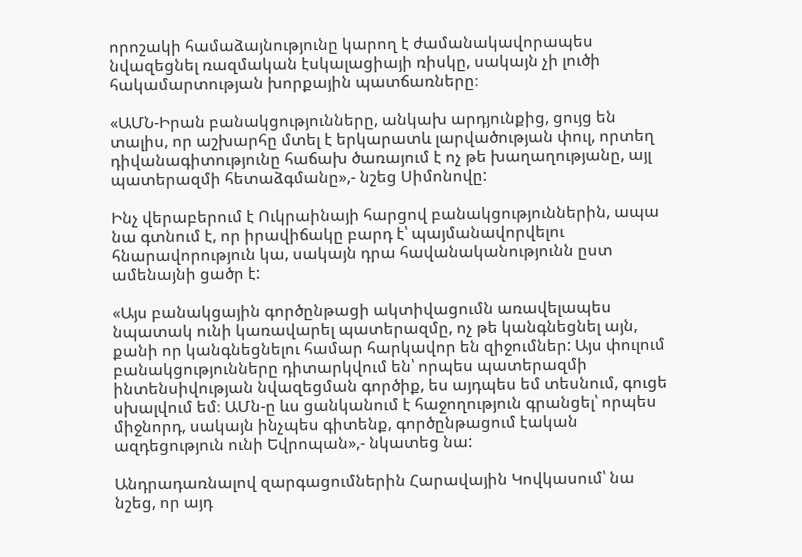որոշակի համաձայնությունը կարող է ժամանակավորապես նվազեցնել ռազմական էսկալացիայի ռիսկը, սակայն չի լուծի հակամարտության խորքային պատճառները։

«ԱՄՆ-Իրան բանակցությունները, անկախ արդյունքից, ցույց են տալիս, որ աշխարհը մտել է երկարատև լարվածության փուլ, որտեղ դիվանագիտությունը հաճախ ծառայում է ոչ թե խաղաղությանը, այլ պատերազմի հետաձգմանը»,- նշեց Սիմոնովը:

Ինչ վերաբերում է Ուկրաինայի հարցով բանակցություններին, ապա նա գտնում է, որ իրավիճակը բարդ է՝ պայմանավորվելու հնարավորություն կա, սակայն դրա հավանականությունն ըստ ամենայնի ցածր է:

«Այս բանակցային գործընթացի ակտիվացումն առավելապես նպատակ ունի կառավարել պատերազմը, ոչ թե կանգնեցնել այն, քանի որ կանգնեցնելու համար հարկավոր են զիջումներ: Այս փուլում բանակցությունները դիտարկվում են՝ որպես պատերազմի ինտենսիվության նվազեցման գործիք, ես այդպես եմ տեսնում, գուցե սխալվում եմ։ ԱՄն-ը ևս ցանկանում է հաջողություն գրանցել՝ որպես միջնորդ, սակայն ինչպես գիտենք, գործընթացում էական ազդեցություն ունի Եվրոպան»,- նկատեց նա:

Անդրադառնալով զարգացումներին Հարավային Կովկասում՝ նա նշեց, որ այդ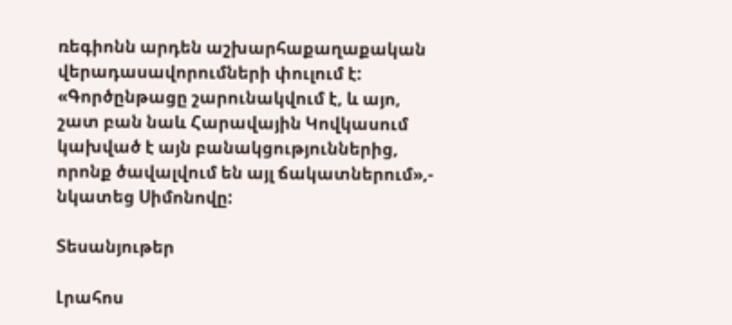ռեգիոնն արդեն աշխարհաքաղաքական վերադասավորումների փուլում է: «Գործընթացը շարունակվում է, և այո, շատ բան նաև Հարավային Կովկասում կախված է այն բանակցություններից, որոնք ծավալվում են այլ ճակատներում»,- նկատեց Սիմոնովը:

Տեսանյութեր

Լրահոս